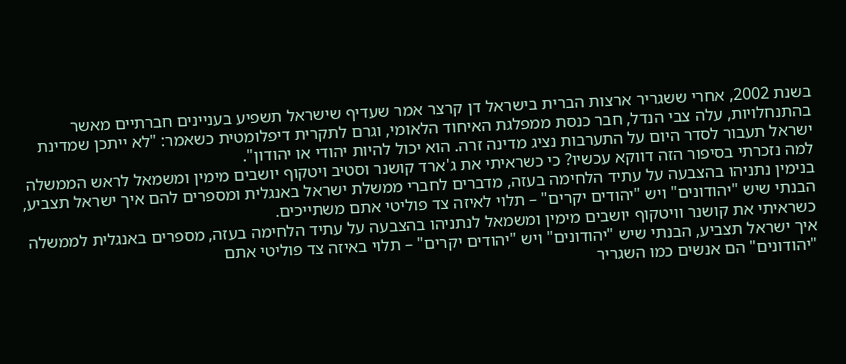בשנת 2002, אחרי ששגריר ארצות הברית בישראל דן קרצר אמר שעדיף שישראל תשפיע בעניינים חברתיים מאשר בהתנחלויות, עלה צבי הנדל, חבר כנסת ממפלגת האיחוד הלאומי, וגרם לתקרית דיפלומטית כשאמר: "לא ייתכן שמדינת ישראל תעבור לסדר היום על התערבות נציג מדינה זרה. הוא יכול להיות יהודי או יהודון".
למה נזכרתי בסיפור הזה דווקא עכשיו? כי כשראיתי את ג'ארד קושנר וסטיב ויטקוף יושבים מימין ומשמאל לראש הממשלה בנימין נתניהו בהצבעה על עתיד הלחימה בעזה, מדברים לחברי ממשלת ישראל באנגלית ומספרים להם איך ישראל תצביע, הבנתי שיש "יהודונים" ויש "יהודים יקרים" – תלוי לאיזה צד פוליטי אתם משתייכים.
כשראיתי את קושנר וויטקוף יושבים מימין ומשמאל לנתניהו בהצבעה על עתיד הלחימה בעזה, מספרים באנגלית לממשלה איך ישראל תצביע, הבנתי שיש "יהודונים" ויש "יהודים יקרים" – תלוי באיזה צד פוליטי אתם
"יהודונים" הם אנשים כמו השגריר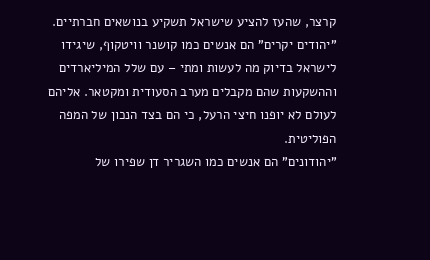קרצר, שהעז להציע שישראל תשקיע בנושאים חברתיים. "יהודים יקרים" הם אנשים כמו קושנר וויטקוף, שיגידו לישראל בדיוק מה לעשות ומתי – עם שלל המיליארדים וההשקעות שהם מקבלים מערב הסעודית ומקטאר. אליהם לעולם לא יופנו חיצי הרעל, כי הם בצד הנכון של המפה הפוליטית.
"יהודונים" הם אנשים כמו השגריר דן שפירו של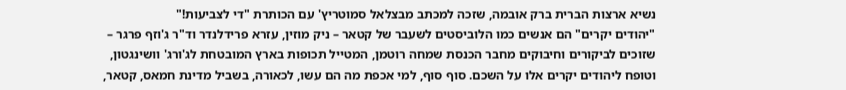נשיא ארצות הברית ברק אובמה, שזכה למכתב מבצלאל סמוטריץ' עם הכותרת "די לצביעות!"
"יהודים יקרים" הם אנשים כמו הלוביסטים לשעבר של קטאר – ניק מוזין, עזרא פרידלנדר וד"ר ג'וזף פרגר – שזוכים לביקורים וחיבוקים מחבר הכנסת שמחה רוטמן, המטייל תכופות בארץ המובטחת לג'ורג' וושינגטון, וטופח ליהודים יקרים אלו על השכם. סוף סוף, למי אכפת מה הם עשו, לכאורה, בשביל מדינת חמאס, קטאר,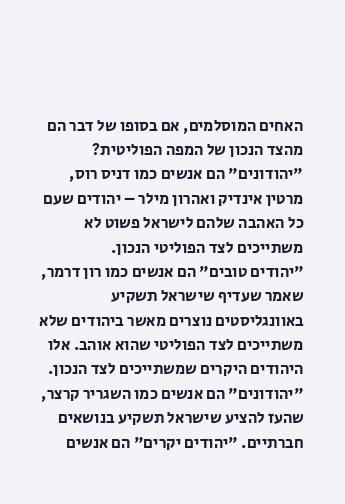האחים המוסלמים, אם בסופו של דבר הם מהצד הנכון של המפה הפוליטית?
"יהודונים" הם אנשים כמו דניס רוס, מרטין אינדיק ואהרון מילר – יהודים שעם כל האהבה שלהם לישראל פשוט לא משתייכים לצד הפוליטי הנכון.
"יהודים טובים" הם אנשים כמו רון דרמר, שאמר שעדיף שישראל תשקיע באוונגליסטים נוצרים מאשר ביהודים שלא משתייכים לצד הפוליטי שהוא אוהב. אלו היהודים היקרים שמשתייכים לצד הנכון.
"יהודונים" הם אנשים כמו השגריר קרצר, שהעז להציע שישראל תשקיע בנושאים חברתיים. "יהודים יקרים" הם אנשים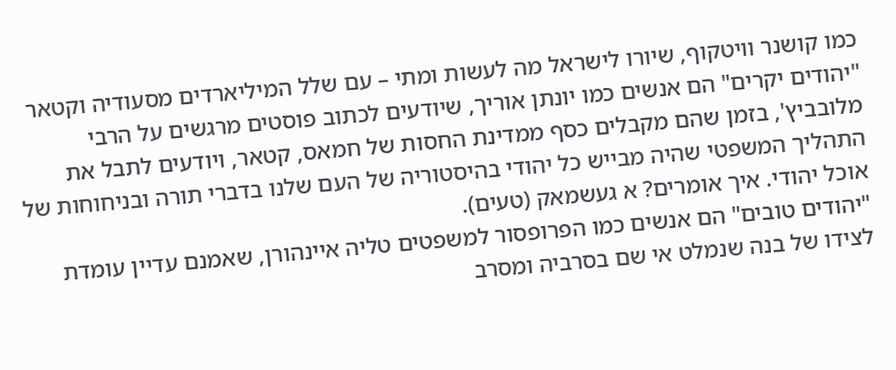כמו קושנר וויטקוף, שיורו לישראל מה לעשות ומתי – עם שלל המיליארדים מסעודיה וקטאר
"יהודים יקרים" הם אנשים כמו יונתן אוריך, שיודעים לכתוב פוסטים מרגשים על הרבי מלובביץ', בזמן שהם מקבלים כסף ממדינת החסות של חמאס, קטאר, ויודעים לתבל את התהליך המשפטי שהיה מבייש כל יהודי בהיסטוריה של העם שלנו בדברי תורה ובניחוחות של אוכל יהודי. איך אומרים? א געשמאק (טעים).
"יהודים טובים" הם אנשים כמו הפרופסור למשפטים טליה איינהורן, שאמנם עדיין עומדת לצידו של בנה שנמלט אי שם בסרביה ומסרב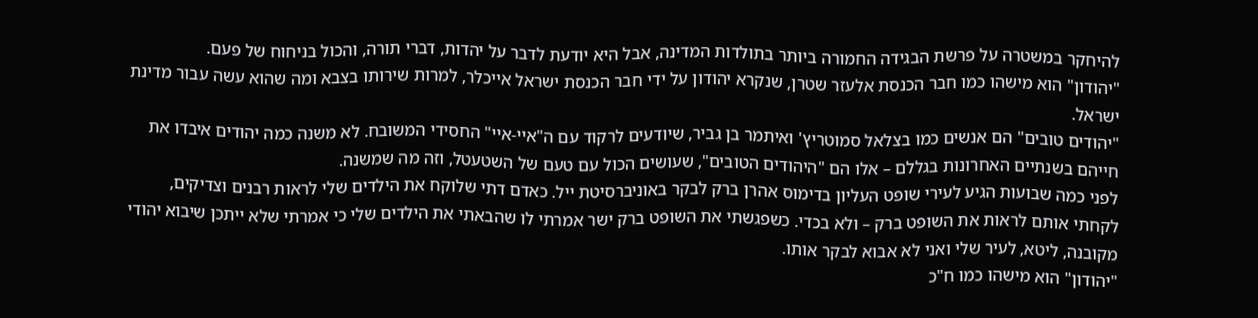להיחקר במשטרה על פרשת הבגידה החמורה ביותר בתולדות המדינה, אבל היא יודעת לדבר על יהדות, דברי תורה, והכול בניחוח של פעם.
"יהודון" הוא מישהו כמו חבר הכנסת אלעזר שטרן, שנקרא יהודון על ידי חבר הכנסת ישראל אייכלר, למרות שירותו בצבא ומה שהוא עשה עבור מדינת ישראל.
"יהודים טובים" הם אנשים כמו בצלאל סמוטריץ' ואיתמר בן גביר, שיודעים לרקוד עם ה"איי-איי" החסידי המשובח. לא משנה כמה יהודים איבדו את חייהם בשנתיים האחרונות בגללם – אלו הם "היהודים הטובים", שעושים הכול עם טעם של השטעטל, וזה מה שמשנה.
לפני כמה שבועות הגיע לעירי שופט העליון בדימוס אהרן ברק לבקר באוניברסיטת ייל. כאדם דתי שלוקח את הילדים שלי לראות רבנים וצדיקים, לקחתי אותם לראות את השופט ברק – ולא בכדי. כשפגשתי את השופט ברק ישר אמרתי לו שהבאתי את הילדים שלי כי אמרתי שלא ייתכן שיבוא יהודי מקובנה, ליטא, לעיר שלי ואני לא אבוא לבקר אותו.
"יהודון" הוא מישהו כמו ח"כ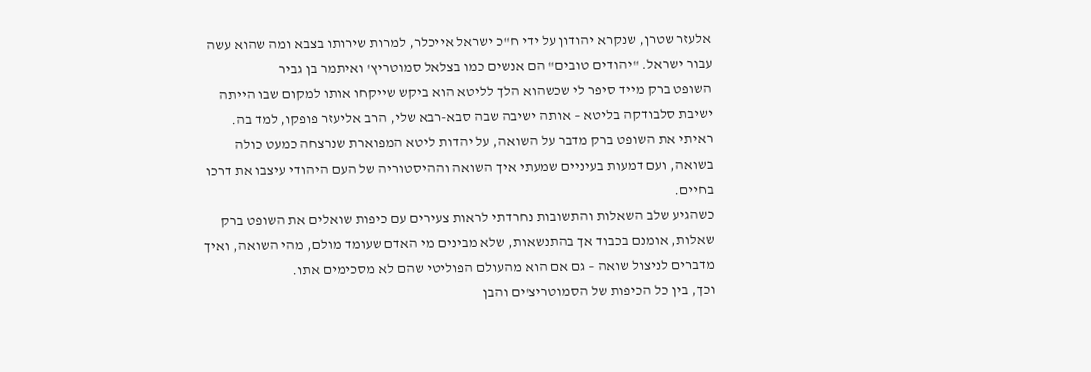אלעזר שטרן, שנקרא יהודון על ידי ח"כ ישראל אייכלר, למרות שירותו בצבא ומה שהוא עשה עבור ישראל. "יהודים טובים" הם אנשים כמו בצלאל סמוטריץ' ואיתמר בן גביר
השופט ברק מייד סיפר לי שכשהוא הלך לליטא הוא ביקש שייקחו אותו למקום שבו הייתה ישיבת סלבודקה בליטא – אותה ישיבה שבה סבא-רבא שלי, הרב אליעזר פופקו, למד בה.
ראיתי את השופט ברק מדבר על השואה, על יהדות ליטא המפוארת שנרצחה כמעט כולה בשואה, ועם דמעות בעיניים שמעתי איך השואה וההיסטוריה של העם היהודי עיצבו את דרכו בחיים.
כשהגיע שלב השאלות והתשובות נחרדתי לראות צעירים עם כיפות שואלים את השופט ברק שאלות, אומנם בכבוד אך בהתנשאות, שלא מבינים מי האדם שעומד מולם, מהי השואה, ואיך מדברים לניצול שואה – גם אם הוא מהעולם הפוליטי שהם לא מסכימים אתו.
וכך, בין כל הכיפות של הסמוטריצ'ים והבן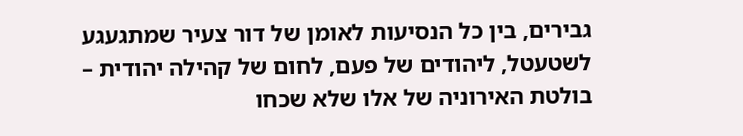גבירים, בין כל הנסיעות לאומן של דור צעיר שמתגעגע לשטעטל, ליהודים של פעם, לחום של קהילה יהודית – בולטת האירוניה של אלו שלא שכחו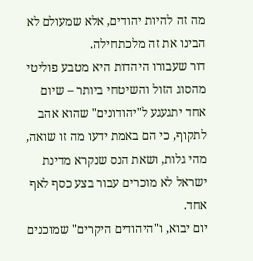מה זה להיות יהודים, אלא שמעולם לא הבינו את זה מלכתחילה.
דור שעבורו היהדות היא מטבע פוליטי מהסוג הזול והשיטחי ביותר – שיום אחד יתגעגע ל"יהודונים" שהוא אהב לתקוף, כי הם באמת ידעו מה זו שואה, מהי גלות, ושאת הנס שנקרא מדינת ישראל לא מוכרים עבור בצע כסף לאף אחד.
יום יבוא, ו"היהודים היקרים" שמוכנים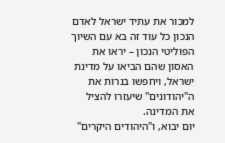למכור את עתיד ישראל לאדם הנכון כל עוד זה בא עם השיוך הפוליטי הנכון – יראו את האסון שהם הביאו על מדינת ישראל, ויחפשו בנרות את ה"יהודונים" שיעזרו להציל את המדינה.
יום יבוא, ו"היהודים היקרים"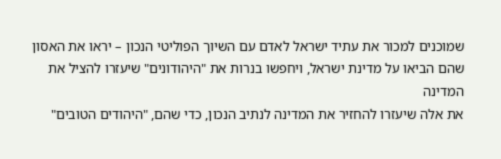שמוכנים למכור את עתיד ישראל לאדם עם השיוך הפוליטי הנכון – יראו את האסון שהם הביאו על מדינת ישראל, ויחפשו בנרות את "היהודונים" שיעזרו להציל את המדינה
את אלה שיעזרו להחזיר את המדינה לנתיב הנכון, כדי שהם, "היהודים הטובים"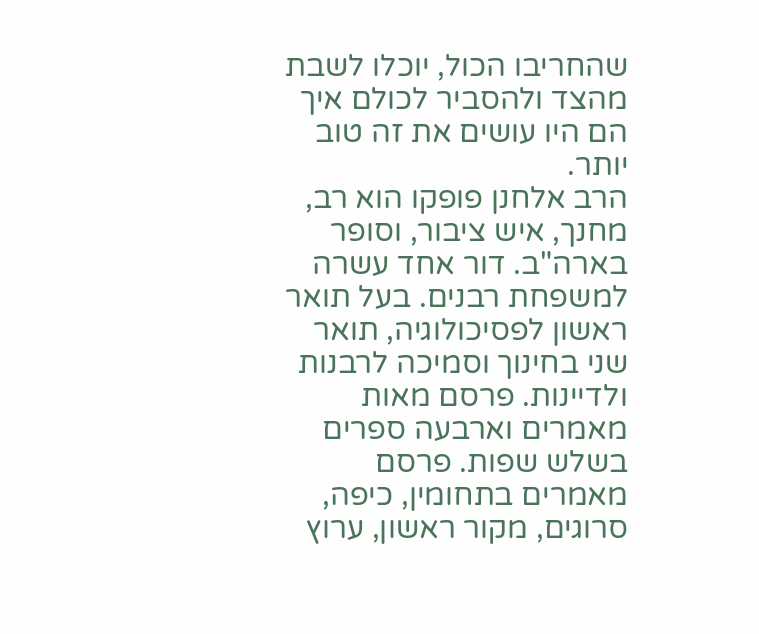שהחריבו הכול, יוכלו לשבת מהצד ולהסביר לכולם איך הם היו עושים את זה טוב יותר.
הרב אלחנן פופקו הוא רב, מחנך, איש ציבור, וסופר בארה"ב. דור אחד עשרה למשפחת רבנים. בעל תואר ראשון לפסיכולוגיה, תואר שני בחינוך וסמיכה לרבנות ולדיינות. פרסם מאות מאמרים וארבעה ספרים בשלש שפות. פרסם מאמרים בתחומין, כיפה, סרוגים, מקור ראשון, ערוץ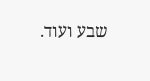שבע ועוד.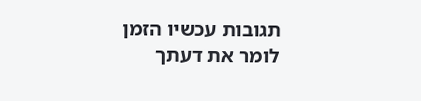תגובות עכשיו הזמן לומר את דעתך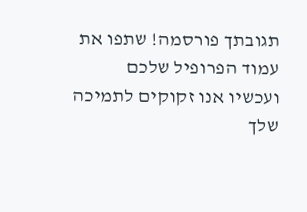תגובתך פורסמה! שתפו את עמוד הפרופיל שלכם
ועכשיו אנו זקוקים לתמיכה שלך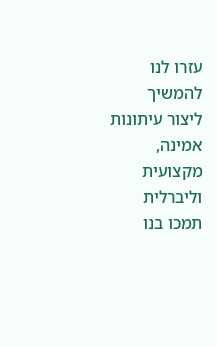עזרו לנו להמשיך ליצור עיתונות אמינה, מקצועית וליברלית
תמכו בנו